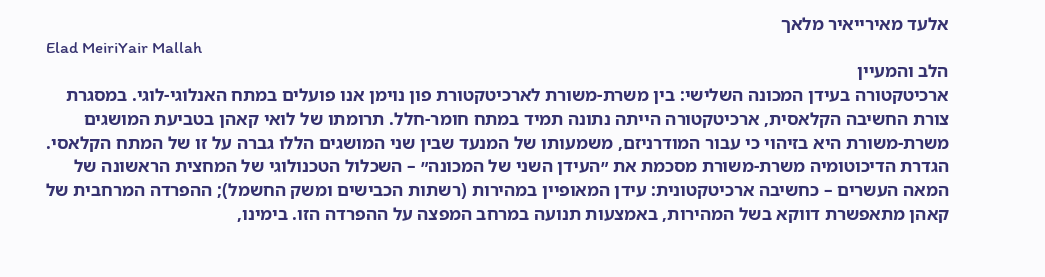אלעד מאירייאיר מלאך
Elad MeiriYair Mallah
הלב והמעיין
ארכיטקטורה בעידן המכונה השלישי: בין משרת-משורת לארכיטקטורת פון נוימן אנו פועלים במתח האנלוגי-לוגי. במסגרת צורת החשיבה הקלאסית, ארכיטקטורה הייתה נתונה תמיד במתח חומר-חלל. תרומתו של לואי קאהן בטביעת המושגים משרת-משורת היא בזיהוי כי עבור המודרניזם, משמעותו של המנעד שבין שני המושגים הללו גברה על זו של המתח הקלאסי. הגדרת הדיכוטומיה משרת-משורת מסכמת את ״העידן השני של המכונה״ – השכלול הטכנולוגי של המחצית הראשונה של המאה העשרים – כחשיבה ארכיטקטונית: עידן המאופיין במהירות (רשתות הכבישים ומשק החשמל); ההפרדה המרחבית של קאהן מתאפשרת דווקא בשל המהירות, באמצעות תנועה במרחב המפצה על ההפרדה הזו. בימינו,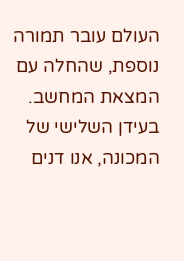העולם עובר תמורה נוספת, שהחלה עם המצאת המחשב. בעידן השלישי של המכונה, אנו דנים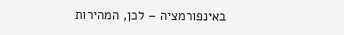באינפורמציה – לכן, המהירות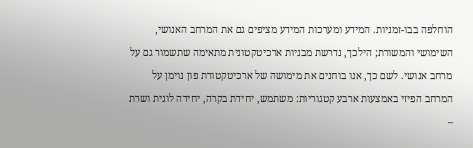הוחלפה בבו-זמניות. המידע ומערכות המידע מציפים גם את המרחב האנושי, השימושי והמשורת; הילכך, נדרשת מבניות ארכיטקטונית מתאימה שתשמור גם על מרחב אנושי. לשם כך, אנו בוחנים את מימושה של ארכיטקטורת פון נוימן על המרחב הפיזי באמצעות ארבע קטגוריות: משתמש, יחידת בקרה, יחידה לוגית ושרת –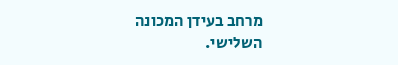מרחב בעידן המכונה השלישי.